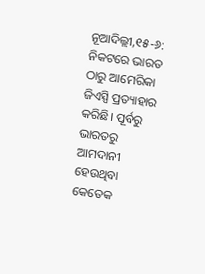ନୂଆଦିଲ୍ଲୀ,୧୫-୬: ନିକଟରେ ଭାରତ ଠାରୁ ଆମେରିକା ଜିଏସ୍ପି ପ୍ରତ୍ୟାହାର କରିଛି। ପୂର୍ବରୁ ଭାରତରୁ ଆମଦାନୀ ହେଉଥିବା କେତେକ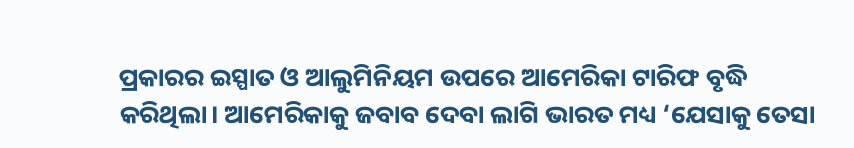ପ୍ରକାରର ଇସ୍ପାତ ଓ ଆଲୁମିନିୟମ ଉପରେ ଆମେରିକା ଟାରିଫ ବୃଦ୍ଧି କରିଥିଲା। ଆମେରିକାକୁ ଜବାବ ଦେବା ଲାଗି ଭାରତ ମଧ୍ୟ ‘ଯେସାକୁ ତେସା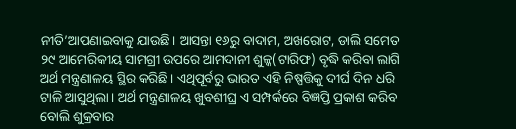ନୀତି’ଆପଣାଇବାକୁ ଯାଉଛି। ଆସନ୍ତା ୧୬ରୁ ବାଦାମ, ଅଖରୋଟ, ଡାଲି ସମେତ ୨୯ ଆମେରିକୀୟ ସାମଗ୍ରୀ ଉପରେ ଆମଦାନୀ ଶୁଳ୍କ(ଟାରିଫ) ବୃଦ୍ଧି କରିବା ଲାଗି ଅର୍ଥ ମନ୍ତ୍ରଣାଳୟ ସ୍ଥିର କରିଛି। ଏଥିପୂର୍ବରୁ ଭାରତ ଏହି ନିଷ୍ପତ୍ତିକୁ ଦୀର୍ଘ ଦିନ ଧରି ଟାଳି ଆସୁଥିଲା। ଅର୍ଥ ମନ୍ତ୍ରଣାଳୟ ଖୁବଶୀଘ୍ର ଏ ସମ୍ପର୍କରେ ବିଜ୍ଞପ୍ତି ପ୍ରକାଶ କରିବ ବୋଲି ଶୁକ୍ରବାର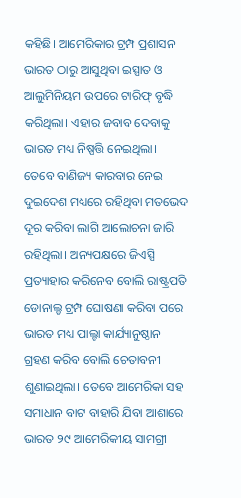କହିଛି। ଆମେରିକାର ଟ୍ରମ୍ପ ପ୍ରଶାସନ ଭାରତ ଠାରୁ ଆସୁଥିବା ଇସ୍ପାତ ଓ ଆଲୁମିନିୟମ ଉପରେ ଟାରିଫ୍ ବୃଦ୍ଧି କରିଥିଲା। ଏହାର ଜବାବ ଦେବାକୁ ଭାରତ ମଧ୍ୟ ନିଷ୍ପତ୍ତି ନେଇଥିଲା। ତେବେ ବାଣିଜ୍ୟ କାରବାର ନେଇ ଦୁଇଦେଶ ମଧ୍ୟରେ ରହିଥିବା ମତଭେଦ ଦୂର କରିବା ଲାଗି ଆଲୋଚନା ଜାରି ରହିଥିଲା। ଅନ୍ୟପକ୍ଷରେ ଜିଏସ୍ପି ପ୍ରତ୍ୟାହାର କରିନେବ ବୋଲି ରାଷ୍ଟ୍ରପତି ଡୋନାଲ୍ଡ ଟ୍ରମ୍ପ ଘୋଷଣା କରିବା ପରେ ଭାରତ ମଧ୍ୟ ପାଲ୍ଟା କାର୍ଯ୍ୟାନୁଷ୍ଠାନ ଗ୍ରହଣ କରିବ ବୋଲି ଚେତାବନୀ ଶୁଣାଇଥିଲା। ତେବେ ଆମେରିକା ସହ ସମାଧାନ ବାଟ ବାହାରି ଯିବା ଆଶାରେ ଭାରତ ୨୯ ଆମେରିକୀୟ ସାମଗ୍ରୀ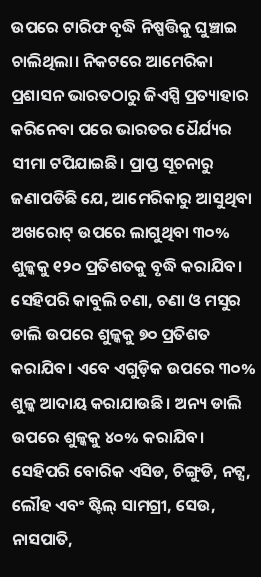ଉପରେ ଟାରିଫ ବୃଦ୍ଧି ନିଷ୍ପତ୍ତିକୁ ଘୁଞ୍ଚାଇ ଚାଲିଥିଲା। ନିକଟରେ ଆମେରିକା ପ୍ରଶାସନ ଭାରତଠାରୁ ଜିଏସ୍ପି ପ୍ରତ୍ୟାହାର କରିନେବା ପରେ ଭାରତର ଧୈର୍ଯ୍ୟର ସୀମା ଟପିଯାଇଛି। ପ୍ରାପ୍ତ ସୂଚନାରୁ ଜଣାପଡିଛି ଯେ, ଆମେରିକାରୁ ଆସୁଥିବା ଅଖରୋଟ୍ ଉପରେ ଲାଗୁଥିବା ୩୦% ଶୁଳ୍କକୁ ୧୨୦ ପ୍ରତିଶତକୁ ବୃଦ୍ଧି କରାଯିବ। ସେହିପରି କାବୁଲି ଚଣା, ଚଣା ଓ ମସୁର ଡାଲି ଉପରେ ଶୁଳ୍କକୁ ୭୦ ପ୍ରତିଶତ କରାଯିବ। ଏବେ ଏଗୁଡ଼ିକ ଉପରେ ୩୦% ଶୁଳ୍କ ଆଦାୟ କରାଯାଉଛି। ଅନ୍ୟ ଡାଲି ଉପରେ ଶୁଳ୍କକୁ ୪୦% କରାଯିବ। ସେହିପରି ବୋରିକ ଏସିଡ, ଚିଙ୍ଗୁଡି, ନଟ୍ସ, ଲୌହ ଏବଂ ଷ୍ଟିଲ୍ ସାମଗ୍ରୀ, ସେଉ, ନାସପାତି,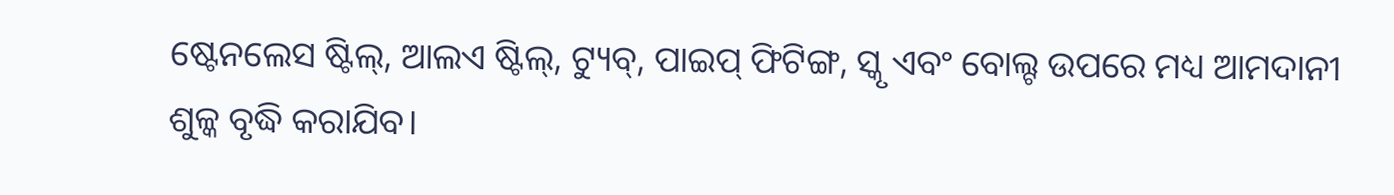ଷ୍ଟେନଲେସ ଷ୍ଟିଲ୍, ଆଲଏ ଷ୍ଟିଲ୍, ଟ୍ୟୁବ୍, ପାଇପ୍ ଫିଟିଙ୍ଗ, ସ୍କୃ ଏବଂ ବୋଲ୍ଟ ଉପରେ ମଧ୍ୟ ଆମଦାନୀ ଶୁଳ୍କ ବୃଦ୍ଧି କରାଯିବ।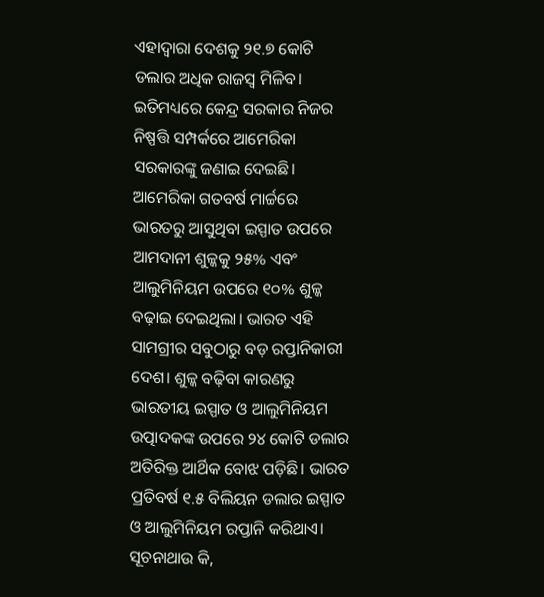ଏହାଦ୍ୱାରା ଦେଶକୁ ୨୧.୭ କୋଟି ଡଲାର ଅଧିକ ରାଜସ୍ବ ମିଳିବ। ଇତିମଧ୍ୟରେ କେନ୍ଦ୍ର ସରକାର ନିଜର ନିଷ୍ପତ୍ତି ସମ୍ପର୍କରେ ଆମେରିକା ସରକାରଙ୍କୁ ଜଣାଇ ଦେଇଛି। ଆମେରିକା ଗତବର୍ଷ ମାର୍ଚ୍ଚରେ ଭାରତରୁ ଆସୁଥିବା ଇସ୍ପାତ ଉପରେ ଆମଦାନୀ ଶୁଳ୍କକୁ ୨୫% ଏବଂ ଆଲୁମିନିୟମ ଉପରେ ୧୦% ଶୁଳ୍କ ବଢ଼ାଇ ଦେଇଥିଲା। ଭାରତ ଏହି ସାମଗ୍ରୀର ସବୁଠାରୁ ବଡ଼ ରପ୍ତାନିକାରୀ ଦେଶ। ଶୁଳ୍କ ବଢ଼ିବା କାରଣରୁ ଭାରତୀୟ ଇସ୍ପାତ ଓ ଆଲୁମିନିୟମ ଉତ୍ପାଦକଙ୍କ ଉପରେ ୨୪ କୋଟି ଡଲାର ଅତିରିକ୍ତ ଆର୍ଥିକ ବୋଝ ପଡ଼ିଛି। ଭାରତ ପ୍ରତିବର୍ଷ ୧.୫ ବିଲିୟନ ଡଲାର ଇସ୍ପାତ ଓ ଆଲୁମିନିୟମ ରପ୍ତାନି କରିଥାଏ। ସୂଚନାଥାଉ କି,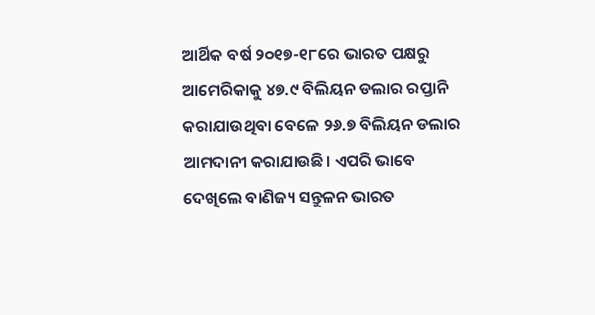ଆର୍ଥିକ ବର୍ଷ ୨୦୧୭-୧୮ରେ ଭାରତ ପକ୍ଷରୁ ଆମେରିକାକୁ ୪୭.୯ ବିଲିୟନ ଡଲାର ରପ୍ତାନି କରାଯାଉଥିବା ବେଳେ ୨୬.୭ ବିଲିୟନ ଡଲାର ଆମଦାନୀ କରାଯାଉଛି। ଏପରି ଭାବେ ଦେଖିଲେ ବାଣିଜ୍ୟ ସନ୍ତୁଳନ ଭାରତ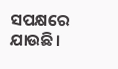ସପକ୍ଷରେ ଯାଉଛି।